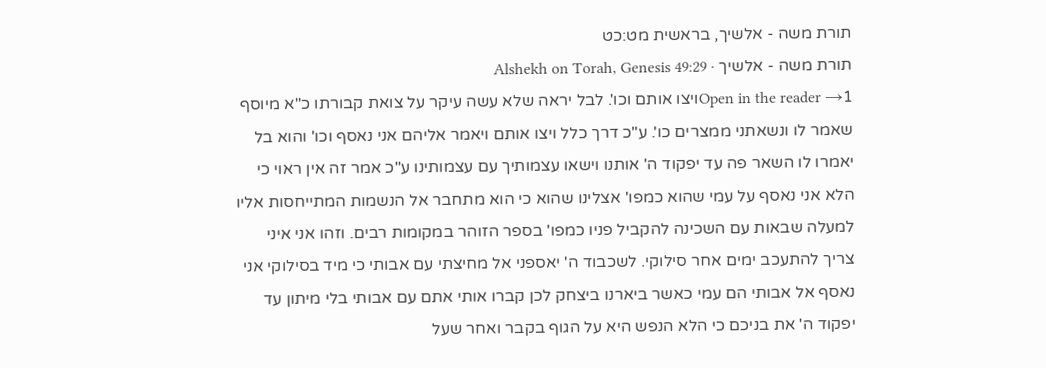תורת משה - אלשיך, בראשית מט:כט
תורת משה - אלשיך · Alshekh on Torah, Genesis 49:29
Open in the reader →1ויצו אותם וכו'. לבל יראה שלא עשה עיקר על צואת קבורתו כ"א מיוסף שאמר לו ונשאתני ממצרים כו'. ע"כ דרך כלל ויצו אותם ויאמר אליהם אני נאסף וכו' והוא בל יאמרו לו השאר פה עד יפקוד ה' אותנו וישאו עצמותיך עם עצמותינו ע"כ אמר זה אין ראוי כי הלא אני נאסף על עמי שהוא כמפו' אצלינו שהוא כי הוא מתחבר אל הנשמות המתייחסות אליו למעלה שבאות עם השכינה להקביל פניו כמפו' בספר הזוהר במקומות רבים. וזהו אני איני צריך להתעכב ימים אחר סילוקי. לשכבוד ה' יאספני אל מחיצתי עם אבותי כי מיד בסילוקי אני נאסף אל אבותי הם עמי כאשר ביארנו ביצחק לכן קברו אותי אתם עם אבותי בלי מיתון עד יפקוד ה' את בניכם כי הלא הנפש היא על הגוף בקבר ואחר שעל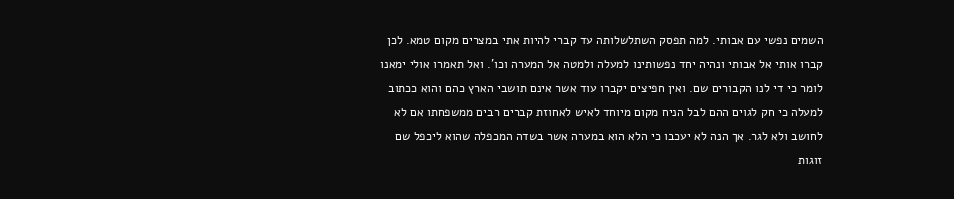השמים נפשי עם אבותי. למה תפסק השתלשלותה עד קברי להיות אתי במצרים מקום טמא. לכן קברו אותי אל אבותי ונהיה יחד נפשותינו למעלה ולמטה אל המערה וכו'. ואל תאמרו אולי ימאנו לומר כי די לנו הקבורים שם. ואין חפיצים יקברו עוד אשר אינם תושבי הארץ כהם והוא ככתוב למעלה כי חק לגוים ההם לבל הניח מקום מיוחד לאיש לאחוזת קברים רבים ממשפחתו אם לא לחושב ולא לגר. אך הנה לא יעכבו כי הלא הוא במערה אשר בשדה המכפלה שהוא ליכפל שם זוגות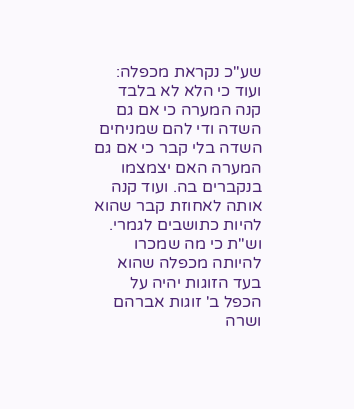שע"כ נקראת מכפלה: ועוד כי הלא לא בלבד קנה המערה כי אם גם השדה ודי להם שמניחים השדה בלי קבר כי אם גם המערה האם יצמצמו בנקברים בה. ועוד קנה אותה לאחוזת קבר שהוא להיות כתושבים לגמרי. וש"ת כי מה שמכרו להיותה מכפלה שהוא בעד הזוגות יהיה על הכפל ב' זוגות אברהם ושרה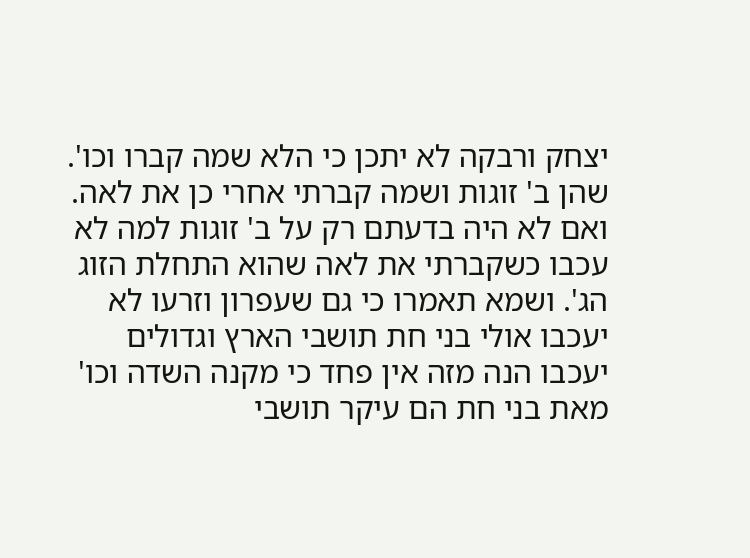יצחק ורבקה לא יתכן כי הלא שמה קברו וכו'. שהן ב' זוגות ושמה קברתי אחרי כן את לאה. ואם לא היה בדעתם רק על ב' זוגות למה לא עכבו כשקברתי את לאה שהוא התחלת הזוג הג'. ושמא תאמרו כי גם שעפרון וזרעו לא יעכבו אולי בני חת תושבי הארץ וגדולים יעכבו הנה מזה אין פחד כי מקנה השדה וכו' מאת בני חת הם עיקר תושבי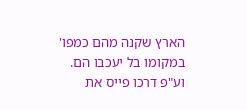הארץ שקנה מהם כמפו' במקומו בל יעכבו הם. וע"פ דרכו פייס את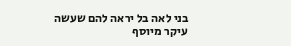בני לאה בל יראה להם שעשה עיקר מיוסף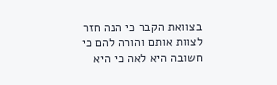בצוואת הקבר כי הנה חזר לצוות אותם והורה להם כי חשובה היא לאה כי היא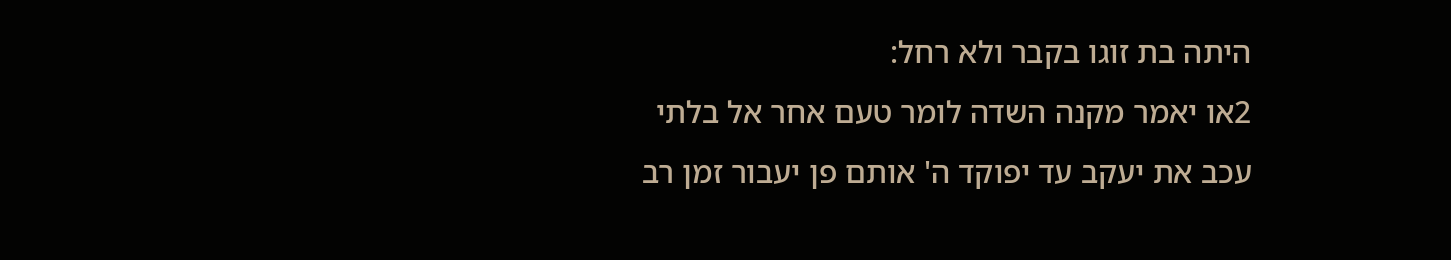היתה בת זוגו בקבר ולא רחל:
2או יאמר מקנה השדה לומר טעם אחר אל בלתי עכב את יעקב עד יפוקד ה' אותם פן יעבור זמן רב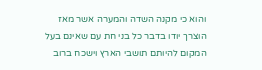והוא כי מקנה השדה והמערה אשר מאז הוצרך יודו בדבר כל בני חת עם שאינם בעל המקום להיותם תושבי הארץ וישכח ברוב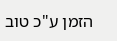הזמן ע"כ טוב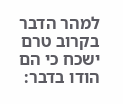למהר הדבר בקרוב טרם ישכח כי הם הודו בדבר: